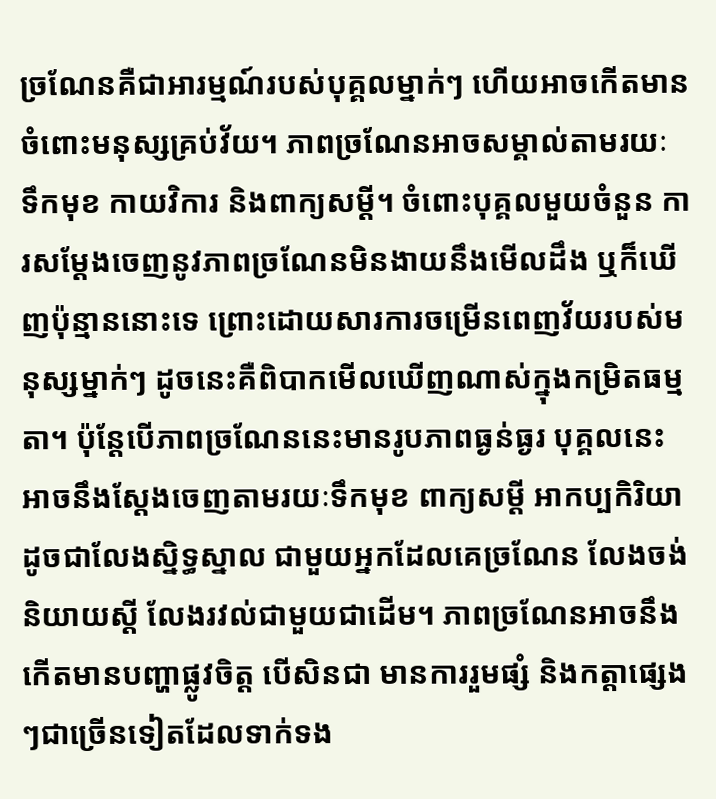ច្រណែនគឺជាអារម្មណ៍របស់បុគ្គលម្នាក់ៗ ហើយអាចកើតមានចំពោះមនុស្សគ្រប់វ័យ។ ភាពច្រណែនអាចសម្គាល់តាមរយៈ ទឹកមុខ កាយវិការ និងពាក្យសម្ដី។ ចំពោះបុគ្គលមួយចំនួន ការសម្ដែងចេញនូវភាពច្រណែនមិនងាយនឹងមើលដឹង ឬក៏ឃើញប៉ុន្មាននោះទេ ព្រោះដោយសារការចម្រើនពេញវ័យរបស់មនុស្សម្នាក់ៗ ដូចនេះគឺពិបាកមើលឃើញណាស់ក្នុងកម្រិតធម្មតា។ ប៉ុន្ដែបើភាពច្រណែននេះមានរូបភាពធ្ងន់ធ្ងរ បុគ្គលនេះអាចនឹងស្ដែងចេញតាមរយៈទឹកមុខ ពាក្យសម្ដី អាកប្បកិរិយា ដូចជាលែងស្និទ្ធស្នាល ជាមួយអ្នកដែលគេច្រណែន លែងចង់និយាយស្ដី លែងរវល់ជាមួយជាដើម។ ភាពច្រណែនអាចនឹងកើតមានបញ្ហាផ្លូវចិត្ដ បើសិនជា មានការរួមផ្សំ និងកត្ដាផ្សេងៗជាច្រើនទៀតដែលទាក់ទង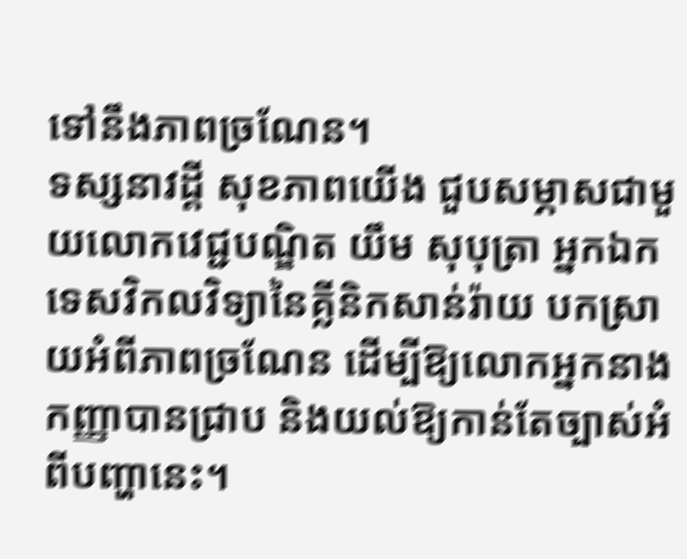ទៅនឹងភាពច្រណែន។
ទស្សនាវដ្ដី សុខភាពយើង ជួបសម្ភាសជាមួយលោកវេជ្ជបណ្ឌិត យឹម សុបុត្រា អ្នកឯកទេសវិកលវិទ្យានៃគ្លីនិកសាន់រ៉ាយ បកស្រាយអំពីភាពច្រណែន ដើម្បីឱ្យលោកអ្នកនាងកញ្ញាបានជ្រាប និងយល់ឱ្យកាន់តែច្បាស់អំពីបញ្ហានេះ។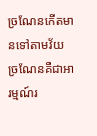ច្រណែនកើតមានទៅតាមវ័យ
ច្រណែនគឺជាអារម្មណ៍រ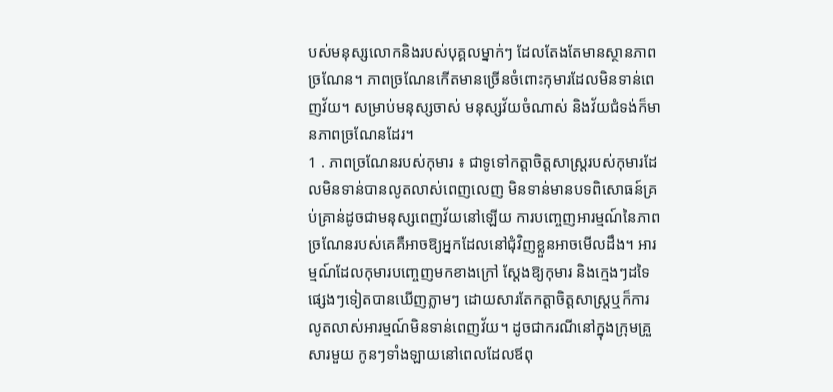បស់មនុស្សលោកនិងរបស់បុគ្គលម្នាក់ៗ ដែលតែងតែមានស្ថានភាពច្រណែន។ ភាពច្រណែនកើតមានច្រើនចំពោះកុមារដែលមិនទាន់ពេញវ័យ។ សម្រាប់មនុស្សចាស់ មនុស្សវ័យចំណាស់ និងវ័យជំទង់ក៏មានភាពច្រណែនដែរ។
1 . ភាពច្រណែនរបស់កុមារ ៖ ជាទូទៅកត្ដាចិត្ដសាស្ដ្ររបស់កុមារដែលមិនទាន់បានលូតលាស់ពេញលេញ មិនទាន់មានបទពិសោធន៍គ្រប់គ្រាន់ដូចជាមនុស្សពេញវ័យនៅឡើយ ការបញ្ចេញអារម្មណ៍នៃភាពច្រណែនរបស់គេគឺអាចឱ្យអ្នកដែលនៅជុំវិញខ្លួនអាចមើលដឹង។ អារម្មណ៍ដែលកុមារបញ្ចេញមកខាងក្រៅ ស្ដែងឱ្យកុមារ និងក្មេងៗដទៃផ្សេងៗទៀតបានឃើញភ្លាមៗ ដោយសារតែកត្ដាចិត្ដសាស្ដ្រឬក៏ការលូតលាស់អារម្មណ៍មិនទាន់ពេញវ័យ។ ដូចជាករណីនៅក្នុងក្រុមគ្រួសារមួយ កូនៗទាំងឡាយនៅពេលដែលឪពុ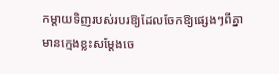កម្ដាយទិញរបស់របរឱ្យដែលចែកឱ្យផ្សេងៗពីគ្នា មានក្មេងខ្លះសម្ដែងចេ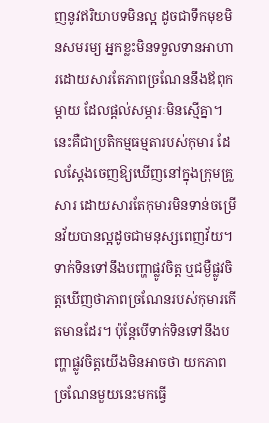ញនូវឥរិយាបទមិនល្អ ដូចជាទឹកមុខមិនសមរម្យ អ្នកខ្លះមិនទទួលទានអាហារដោយសារតែភាពច្រណែននឹងឪពុកម្ដាយ ដែលផ្ដល់សម្ភារៈមិនស្មើគ្នា។ នេះគឺជាប្រតិកម្មធម្មតារបស់កុមារ ដែលស្ដែងចេញឱ្យឃើញនៅក្នុងក្រុមគ្រួសារ ដោយសារតែកុមារមិនទាន់ចម្រើនវ័យបានល្អដូចជាមនុស្សពេញវ័យ។ ទាក់ទិនទៅនឹងបញ្ហាផ្លូវចិត្ដ ឬជម្ងឺផ្លូវចិត្ដឃើញថាភាពច្រណែនរបស់កុមារកើតមានដែរ។ ប៉ុន្ដែបើទាក់ទិនទៅនឹងបញ្ហាផ្លូវចិត្ដយើងមិនអាចថា យកភាពច្រណែនមួយនេះមកធ្វើ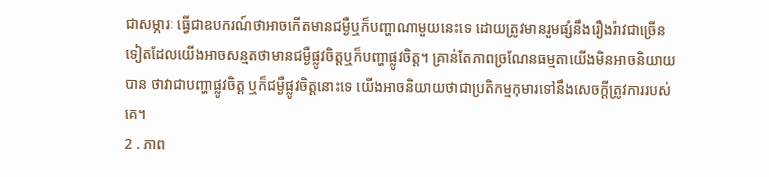ជាសម្ភារៈ ធ្វើជាឧបករណ៍ថាអាចកើតមានជម្ងឺឬក៏បញ្ហាណាមួយនេះទេ ដោយត្រូវមានរួមផ្សំនឹងរឿងរ៉ាវជាច្រើនទៀតដែលយើងអាចសន្មតថាមានជម្ងឺផ្លូវចិត្ដឬក៏បញ្ហាផ្លូវចិត្ដ។ គ្រាន់តែភាពច្រណែនធម្មតាយើងមិនអាចនិយាយបាន ថាវាជាបញ្ហាផ្លូវចិត្ដ ឬក៏ជម្ងឺផ្លូវចិត្ដនោះទេ យើងអាចនិយាយថាជាប្រតិកម្មកុមារទៅនឹងសេចក្ដីត្រូវការរបស់គេ។
2 . ភាព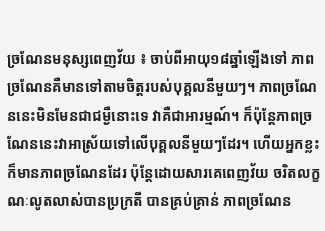ច្រណែនមនុស្សពេញវ័យ ៖ ចាប់ពីអាយុ១៨ឆ្នាំឡើងទៅ ភាពច្រណែនគឺមានទៅតាមចិត្ដរបស់បុគ្គលនីមួយៗ។ ភាពច្រណែននេះមិនមែនជាជម្ងឺនោះទេ វាគឺជាអារម្មណ៍។ ក៏ប៉ុន្ដែភាពច្រណែននេះវាអាស្រ័យទៅលើបុគ្គលនីមួយៗដែរ។ ហើយអ្នកខ្លះក៏មានភាពច្រណែនដែរ ប៉ុន្ដែដោយសារគេពេញវ័យ ចរិតលក្ខណៈលូតលាស់បានប្រក្រតី បានគ្រប់គ្រាន់ ភាពច្រណែន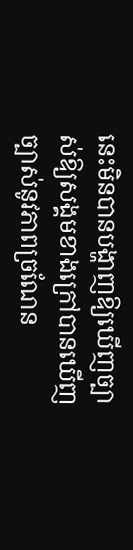នេះមិនបានបង្ហាញឱ្យឃើញច្បាស់ឱ្យសង្គមខាងក្រៅបានឃើញច្បាស់នូវភាពច្រណែន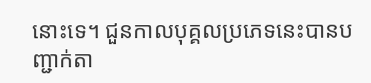នោះទេ។ ជួនកាលបុគ្គលប្រភេទនេះបានបញ្ជាក់តា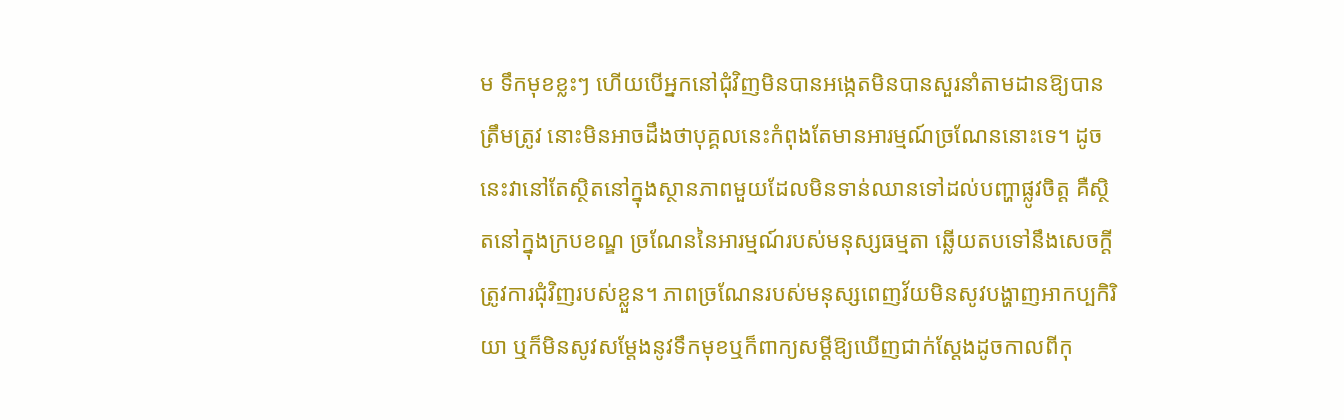ម ទឹកមុខខ្លះៗ ហើយបើអ្នកនៅជុំវិញមិនបានអង្កេតមិនបានសួរនាំតាមដានឱ្យបានត្រឹមត្រូវ នោះមិនអាចដឹងថាបុគ្គលនេះកំពុងតែមានអារម្មណ៍ច្រណែននោះទេ។ ដូចនេះវានៅតែស្ថិតនៅក្នុងស្ថានភាពមួយដែលមិនទាន់ឈានទៅដល់បញ្ហាផ្លូវចិត្ដ គឺស្ថិតនៅក្នុងក្របខណ្ឌ ច្រណែននៃអារម្មណ៍របស់មនុស្សធម្មតា ឆ្លើយតបទៅនឹងសេចក្ដីត្រូវការជុំវិញរបស់ខ្លួន។ ភាពច្រណែនរបស់មនុស្សពេញវ័យមិនសូវបង្ហាញអាកប្បកិរិយា ឬក៏មិនសូវសម្ដែងនូវទឹកមុខឬក៏ពាក្យសម្ដីឱ្យឃើញជាក់ស្ដែងដូចកាលពីកុ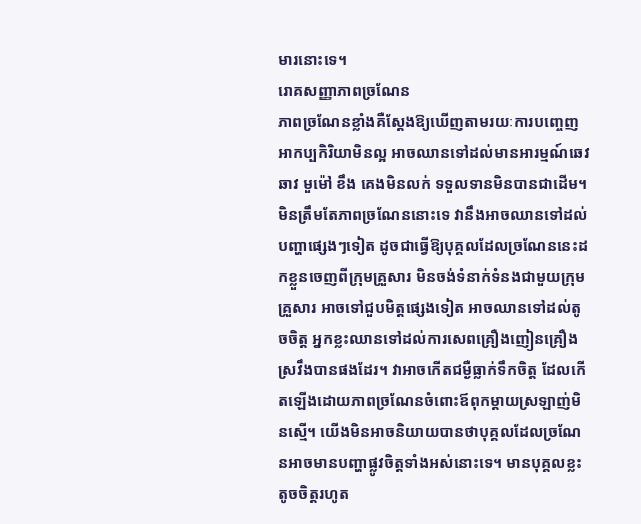មារនោះទេ។
រោគសញ្ញាភាពច្រណែន
ភាពច្រណែនខ្លាំងគឺស្ដែងឱ្យឃើញតាមរយៈការបញ្ចេញអាកប្បកិរិយាមិនល្អ អាចឈានទៅដល់មានអារម្មណ៍ឆេវឆាវ មួម៉ៅ ខឹង គេងមិនលក់ ទទួលទានមិនបានជាដើម។ មិនត្រឹមតែភាពច្រណែននោះទេ វានឹងអាចឈានទៅដល់បញ្ហាផ្សេងៗទៀត ដូចជាធ្វើឱ្យបុគ្គលដែលច្រណែននេះដកខ្លួនចេញពីក្រុមគ្រួសារ មិនចង់ទំនាក់ទំនងជាមួយក្រុមគ្រួសារ អាចទៅជួបមិត្ដផ្សេងទៀត អាចឈានទៅដល់តូចចិត្ដ អ្នកខ្លះឈានទៅដល់ការសេពគ្រឿងញៀនគ្រឿងស្រវឹងបានផងដែរ។ វាអាចកើតជម្ងឺធ្លាក់ទឹកចិត្ដ ដែលកើតឡើងដោយភាពច្រណែនចំពោះឪពុកម្ដាយស្រឡាញ់មិនស្មើ។ យើងមិនអាចនិយាយបានថាបុគ្គលដែលច្រណែនអាចមានបញ្ហាផ្លូវចិត្ដទាំងអស់នោះទេ។ មានបុគ្គលខ្លះតូចចិត្ដរហូត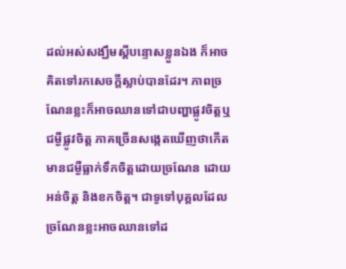ដល់អស់សង្ឃឹមស្ដីបន្ទោសខ្លួនឯង ក៏អាចគិតទៅរកសេចក្ដីស្លាប់បានដែរ។ ភាពច្រណែនខ្លះក៏អាចឈានទៅជាបញ្ហាផ្លូវចិត្ដឬជម្ងឺផ្លូវចិត្ដ ភាគច្រើនសង្កេតឃើញថាកើតមានជម្ងឺធ្លាក់ទឹកចិត្ដដោយច្រណែន ដោយអន់ចិត្ដ និងខកចិត្ដ។ ជាទូទៅបុគ្គលដែលច្រណែនខ្លះអាចឈានទៅដ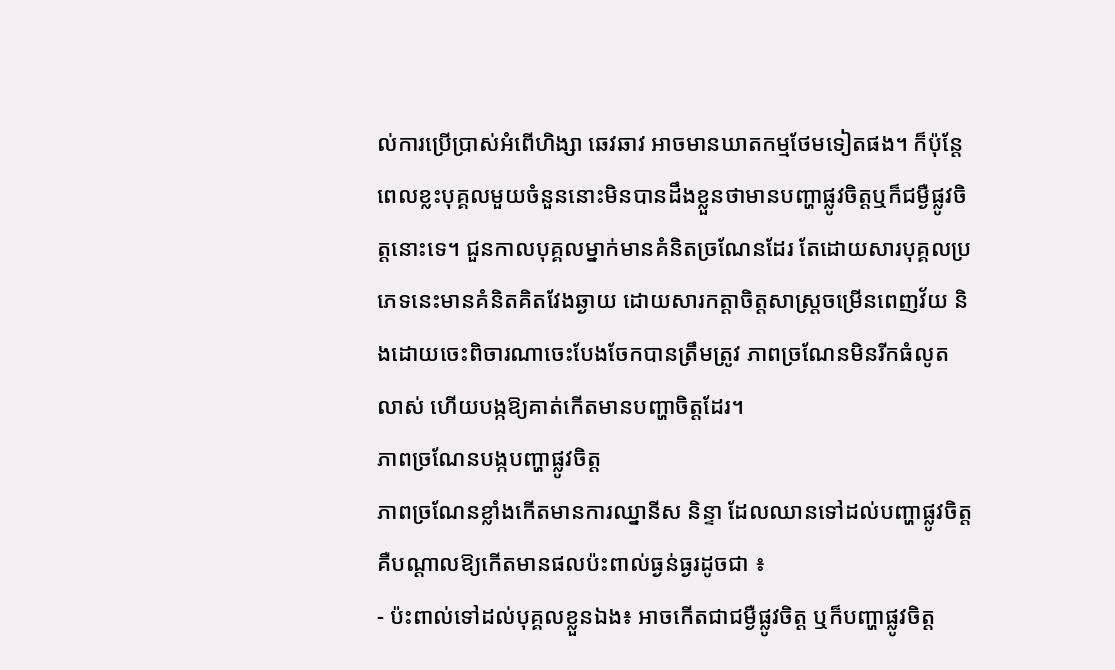ល់ការប្រើប្រាស់អំពើហិង្សា ឆេវឆាវ អាចមានឃាតកម្មថែមទៀតផង។ ក៏ប៉ុន្ដែពេលខ្លះបុគ្គលមួយចំនួននោះមិនបានដឹងខ្លួនថាមានបញ្ហាផ្លូវចិត្ដឬក៏ជម្ងឺផ្លូវចិត្ដនោះទេ។ ជួនកាលបុគ្គលម្នាក់មានគំនិតច្រណែនដែរ តែដោយសារបុគ្គលប្រភេទនេះមានគំនិតគិតវែងឆ្ងាយ ដោយសារកត្ដាចិត្ដសាស្ដ្រចម្រើនពេញវ័យ និងដោយចេះពិចារណាចេះបែងចែកបានត្រឹមត្រូវ ភាពច្រណែនមិនរីកធំលូតលាស់ ហើយបង្កឱ្យគាត់កើតមានបញ្ហាចិត្ដដែរ។
ភាពច្រណែនបង្កបញ្ហាផ្លូវចិត្ដ
ភាពច្រណែនខ្លាំងកើតមានការឈ្នានីស និន្ទា ដែលឈានទៅដល់បញ្ហាផ្លូវចិត្ដ គឺបណ្ដាលឱ្យកើតមានផលប៉ះពាល់ធ្ងន់ធ្ងរដូចជា ៖
- ប៉ះពាល់ទៅដល់បុគ្គលខ្លួនឯង៖ អាចកើតជាជម្ងឺផ្លូវចិត្ដ ឬក៏បញ្ហាផ្លូវចិត្ដ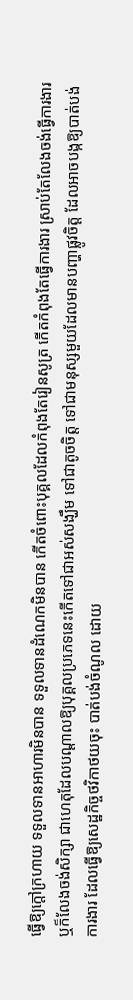ធ្វើឱ្យក្ដៅក្រហាយ ទទួលទានអាហារមិនបាន ទទួលទានដំណេកមិនបាន កើតចំពោះបុគ្គលដែលកំពុងតែរៀនសូត្រ កើតកំពុងតែធ្វើការងារ ស្រាប់តែលែងចង់ធ្វើការងារ ឬក៏លែងចង់សិក្សា ជាហេតុដែលបណ្ដាលឱ្យបុគ្គលប្រភេទនេះកើតទៅជាអស់សង្ឃឹម ទៅជាតូចចិត្ដ ទៅជាមនុស្សមួយដែលមានបញ្ហាផ្លូវចិត្ដ ដែលអាចបង្កឱ្យបាត់បង់ការងារ ដែលធ្វើឱ្យសេដ្ឋកិច្ចថវិកាថយចុះ បាត់បង់ចំណូល ដោយ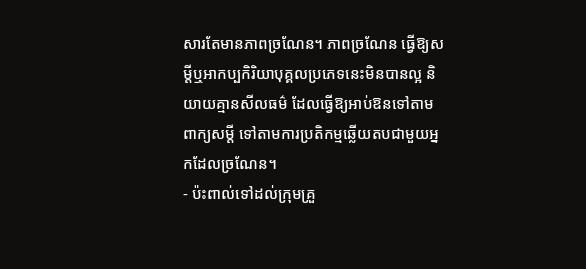សារតែមានភាពច្រណែន។ ភាពច្រណែន ធ្វើឱ្យសម្ដីឬអាកប្បកិរិយាបុគ្គលប្រភេទនេះមិនបានល្អ និយាយគ្មានសីលធម៌ ដែលធ្វើឱ្យអាប់ឱនទៅតាមពាក្យសម្ដី ទៅតាមការប្រតិកម្មឆ្លើយតបជាមួយអ្នកដែលច្រណែន។
- ប៉ះពាល់ទៅដល់ក្រុមគ្រួ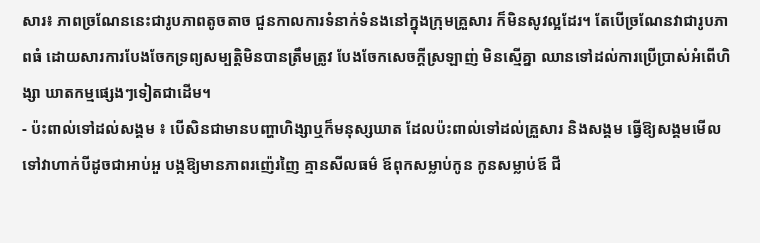សារ៖ ភាពច្រណែននេះជារូបភាពតូចតាច ជួនកាលការទំនាក់ទំនងនៅក្នុងក្រុមគ្រួសារ ក៏មិនសូវល្អដែរ។ តែបើច្រណែនវាជារូបភាពធំ ដោយសារការបែងចែកទ្រព្យសម្បត្ដិមិនបានត្រឹមត្រូវ បែងចែកសេចក្ដីស្រឡាញ់ មិនស្មើគ្នា ឈានទៅដល់ការប្រើប្រាស់អំពើហិង្សា ឃាតកម្មផ្សេងៗទៀតជាដើម។
- ប៉ះពាល់ទៅដល់សង្គម ៖ បើសិនជាមានបញ្ហាហិង្សាឬក៏មនុស្សឃាត ដែលប៉ះពាល់ទៅដល់គ្រួសារ និងសង្គម ធ្វើឱ្យសង្គមមើលទៅវាហាក់បីដូចជាអាប់អួ បង្កឱ្យមានភាពរញ៉េរញៃ គ្មានសីលធម៌ ឪពុកសម្លាប់កូន កូនសម្លាប់ឪ ជី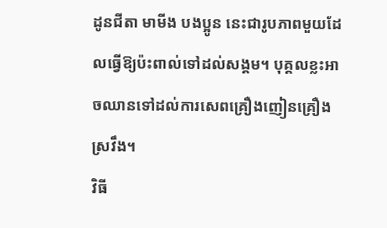ដូនជីតា មាមីង បងប្អូន នេះជារូបភាពមួយដែលធ្វើឱ្យប៉ះពាល់ទៅដល់សង្គម។ បុគ្គលខ្លះអាចឈានទៅដល់ការសេពគ្រឿងញៀនគ្រឿងស្រវឹង។
វិធី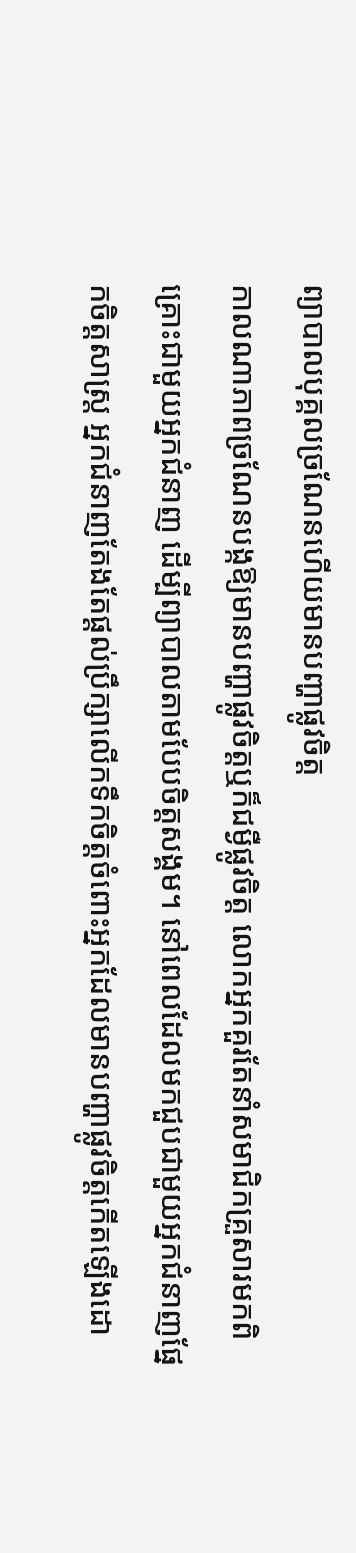ព្យាបាលបុគ្គលច្រណែនហើយមានបញ្ហាផ្លូវចិត្ត
កាលណាភាពច្រណែនបង្កឱ្យមានបញ្ហាផ្លូវចិត្តឬក៏ជម្ងឺផ្លូវចិត្ត លោកអ្នកគួរតែនាំសមាជិកគ្រួសារមកពិគ្រោះជាមួយអ្នកជំនាញ ដើម្បីព្យាបាលតាមបែបចិត្តសង្គម។ នៅពេលដែលមកជួបជាមួយអ្នកជំនាញផ្នែកចិត្តសាស្ត្រ អ្នកជំនាញតែងតែផ្តល់ប្រឹក្សាលើកទឹកចិត្តចំពោះអ្នកដែលមានបញ្ហាផ្លូវចិត្តកើតឡើងដោ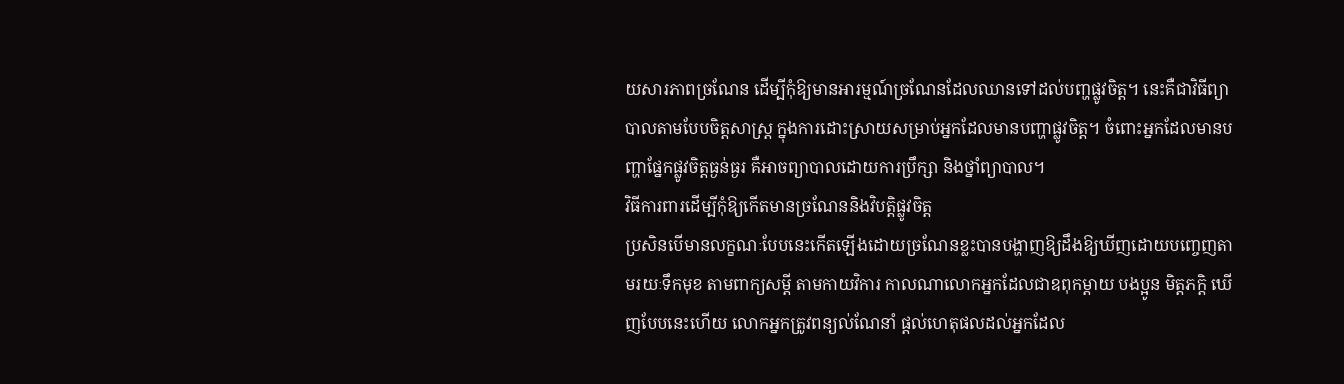យសារភាពច្រណែន ដើម្បីកុំឱ្យមានអារម្មណ៍ច្រណែនដែលឈានទៅដល់បញ្ហផ្លូវចិត្ត។ នេះគឺជាវិធីព្យាបាលតាមបែបចិត្តសាស្ត្រ ក្នុងការដោះស្រាយសម្រាប់អ្នកដែលមានបញ្ហាផ្លូវចិត្ត។ ចំពោះអ្នកដែលមានបញ្ហាផ្នែកផ្លូវចិត្តធ្ងន់ធ្ងរ គឺអាចព្យាបាលដោយការប្រឹក្សា និងថ្នាំព្យាបាល។
វិធីការពារដើម្បីកុំឱ្យកើតមានច្រណែននិងវិបត្តិផ្លូវចិត្ត
ប្រសិនបើមានលក្ខណៈបែបនេះកើតឡើងដោយច្រណែនខ្លះបានបង្ហាញឱ្យដឹងឱ្យឃីញដោយបញ្ចេញតាមរយៈទឹកមុខ តាមពាក្យសម្តី តាមកាយវិការ កាលណាលោកអ្នកដែលជាឧពុកម្តាយ បងប្អូន មិត្តភក្តិ ឃើញបែបនេះហើយ លោកអ្នកត្រូវពន្យល់ណែនាំ ផ្តល់ហេតុផលដល់អ្នកដែល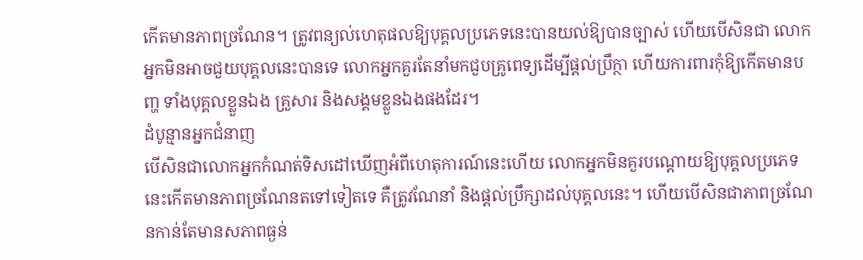កើតមានភាពច្រណែន។ ត្រូវពន្យល់ហេតុផលឱ្យបុគ្គលប្រភេទនេះបានយល់ឱ្យបានច្បាស់ ហើយបើសិនជា លោកអ្នកមិនអាចជួយបុគ្គលនេះបានទេ លោកអ្នកគួរតែនាំមកជួបគ្រូពេទ្យដើម្បីផ្តល់ប្រឹក្ថា ហើយការពារកុំឱ្យកើតមានបញ្ហ ទាំងបុគ្គលខ្លួនឯង គ្រួសារ និងសង្គមខ្លួនឯងផងដែរ។
ដំបូន្មានអ្នកជំនាញ
បើសិនជាលោកអ្នកកំណត់ទិសដៅឃើញអំពីហេតុការណ៍នេះហើយ លោកអ្នកមិនគួរបណ្តោយឱ្យបុគ្គលប្រភេទនេះកើតមានភាពច្រណែនតទៅទៀតទេ គឺត្រូវណែនាំ និងផ្តល់ប្រឹក្សាដល់បុគ្គលនេះ។ ហើយបើសិនជាភាពច្រណែនកាន់តែមានសភាពធ្ងន់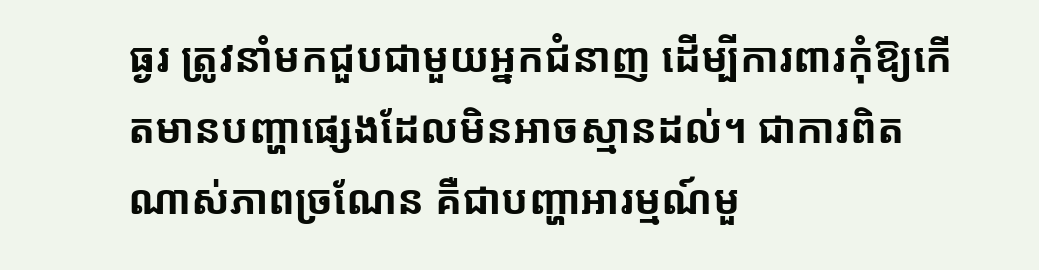ធ្ងរ ត្រូវនាំមកជួបជាមួយអ្នកជំនាញ ដើម្បីការពារកុំឱ្យកើតមានបញ្ហាផ្សេងដែលមិនអាចស្មានដល់។ ជាការពិតណាស់ភាពច្រណែន គឺជាបញ្ហាអារម្មណ៍មួ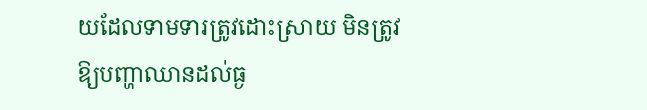យដែលទាមទារត្រូវដោះស្រាយ មិនត្រូវឱ្យបញ្ហាឈានដល់ធ្ង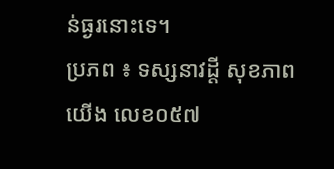ន់ធ្ងរនោះទេ។
ប្រភព ៖ ទស្សនាវដ្តី សុខភាពយើង លេខ០៥៧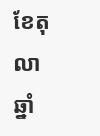ខែតុលា ឆ្នាំ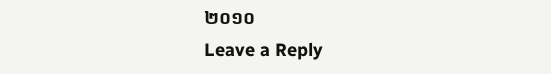២០១០
Leave a Reply